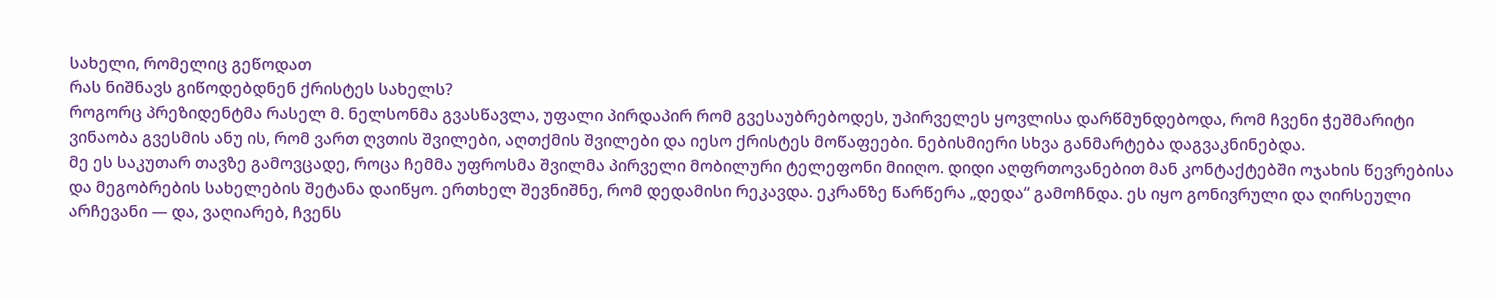სახელი, რომელიც გეწოდათ
რას ნიშნავს გიწოდებდნენ ქრისტეს სახელს?
როგორც პრეზიდენტმა რასელ მ. ნელსონმა გვასწავლა, უფალი პირდაპირ რომ გვესაუბრებოდეს, უპირველეს ყოვლისა დარწმუნდებოდა, რომ ჩვენი ჭეშმარიტი ვინაობა გვესმის ანუ ის, რომ ვართ ღვთის შვილები, აღთქმის შვილები და იესო ქრისტეს მოწაფეები. ნებისმიერი სხვა განმარტება დაგვაკნინებდა.
მე ეს საკუთარ თავზე გამოვცადე, როცა ჩემმა უფროსმა შვილმა პირველი მობილური ტელეფონი მიიღო. დიდი აღფრთოვანებით მან კონტაქტებში ოჯახის წევრებისა და მეგობრების სახელების შეტანა დაიწყო. ერთხელ შევნიშნე, რომ დედამისი რეკავდა. ეკრანზე წარწერა „დედა“ გამოჩნდა. ეს იყო გონივრული და ღირსეული არჩევანი — და, ვაღიარებ, ჩვენს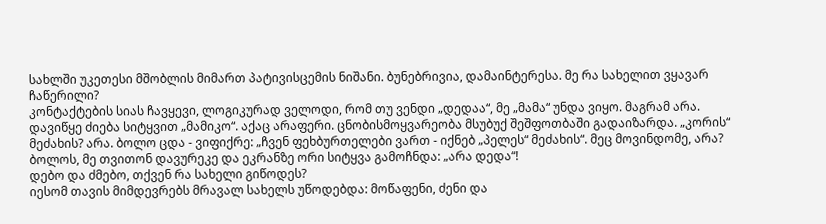სახლში უკეთესი მშობლის მიმართ პატივისცემის ნიშანი. ბუნებრივია, დამაინტერესა. მე რა სახელით ვყავარ ჩაწერილი?
კონტაქტების სიას ჩავყევი, ლოგიკურად ველოდი, რომ თუ ვენდი „დედაა“, მე „მამა“ უნდა ვიყო. მაგრამ არა. დავიწყე ძიება სიტყვით „მამიკო“. აქაც არაფერი. ცნობისმოყვარეობა მსუბუქ შეშფოთბაში გადაიზარდა. „კორის“ მეძახის? არა. ბოლო ცდა - ვიფიქრე: „ჩვენ ფეხბურთელები ვართ - იქნებ „პელეს“ მეძახის“. მეც მოვინდომე, არა? ბოლოს, მე თვითონ დავურეკე და ეკრანზე ორი სიტყვა გამოჩნდა: „არა დედა“!
დებო და ძმებო, თქვენ რა სახელი გიწოდეს?
იესომ თავის მიმდევრებს მრავალ სახელს უწოდებდა: მოწაფენი, ძენი და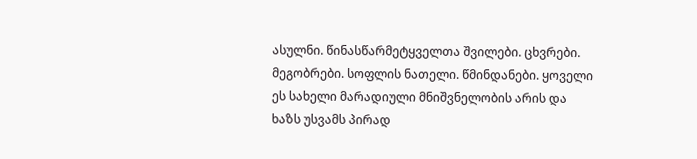ასულნი. წინასწარმეტყველთა შვილები. ცხვრები. მეგობრები. სოფლის ნათელი. წმინდანები. ყოველი ეს სახელი მარადიული მნიშვნელობის არის და ხაზს უსვამს პირად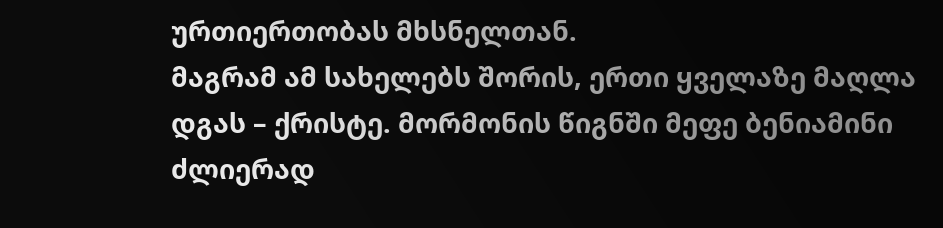ურთიერთობას მხსნელთან.
მაგრამ ამ სახელებს შორის, ერთი ყველაზე მაღლა დგას – ქრისტე. მორმონის წიგნში მეფე ბენიამინი ძლიერად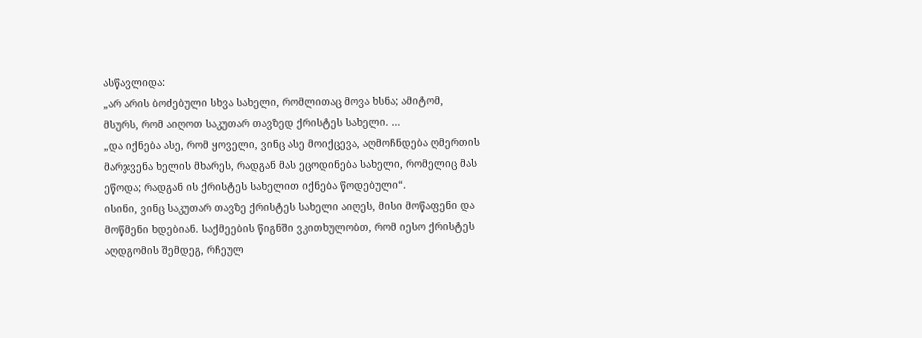ასწავლიდა:
„არ არის ბოძებული სხვა სახელი, რომლითაც მოვა ხსნა; ამიტომ, მსურს, რომ აიღოთ საკუთარ თავზედ ქრისტეს სახელი. …
„და იქნება ასე, რომ ყოველი, ვინც ასე მოიქცევა, აღმოჩნდება ღმერთის მარჯვენა ხელის მხარეს, რადგან მას ეცოდინება სახელი, რომელიც მას ეწოდა; რადგან ის ქრისტეს სახელით იქნება წოდებული“.
ისინი, ვინც საკუთარ თავზე ქრისტეს სახელი აიღეს, მისი მოწაფენი და მოწმენი ხდებიან. საქმეების წიგნში ვკითხულობთ, რომ იესო ქრისტეს აღდგომის შემდეგ, რჩეულ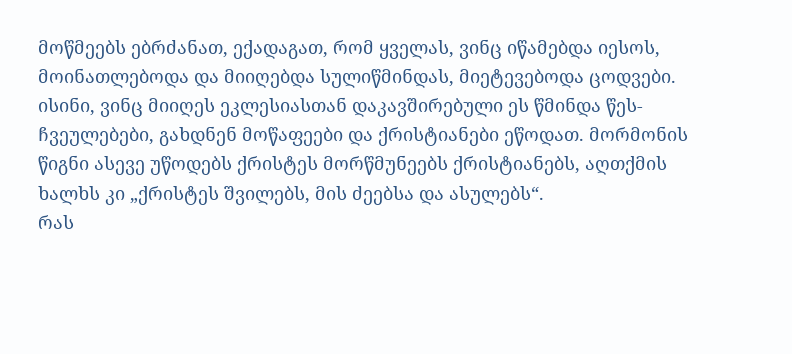მოწმეებს ებრძანათ, ექადაგათ, რომ ყველას, ვინც იწამებდა იესოს, მოინათლებოდა და მიიღებდა სულიწმინდას, მიეტევებოდა ცოდვები. ისინი, ვინც მიიღეს ეკლესიასთან დაკავშირებული ეს წმინდა წეს-ჩვეულებები, გახდნენ მოწაფეები და ქრისტიანები ეწოდათ. მორმონის წიგნი ასევე უწოდებს ქრისტეს მორწმუნეებს ქრისტიანებს, აღთქმის ხალხს კი „ქრისტეს შვილებს, მის ძეებსა და ასულებს“.
რას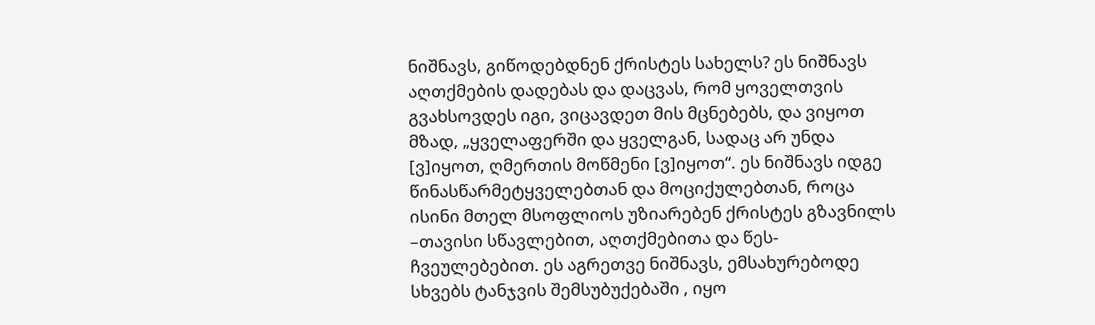ნიშნავს, გიწოდებდნენ ქრისტეს სახელს? ეს ნიშნავს აღთქმების დადებას და დაცვას, რომ ყოველთვის გვახსოვდეს იგი, ვიცავდეთ მის მცნებებს, და ვიყოთ მზად, „ყველაფერში და ყველგან, სადაც არ უნდა [ვ]იყოთ, ღმერთის მოწმენი [ვ]იყოთ“. ეს ნიშნავს იდგე წინასწარმეტყველებთან და მოციქულებთან, როცა ისინი მთელ მსოფლიოს უზიარებენ ქრისტეს გზავნილს –თავისი სწავლებით, აღთქმებითა და წეს-ჩვეულებებით. ეს აგრეთვე ნიშნავს, ემსახურებოდე სხვებს ტანჯვის შემსუბუქებაში , იყო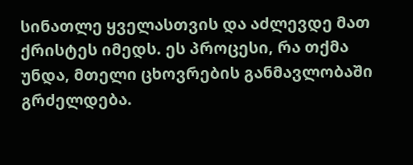სინათლე ყველასთვის და აძლევდე მათ ქრისტეს იმედს. ეს პროცესი, რა თქმა უნდა, მთელი ცხოვრების განმავლობაში გრძელდება.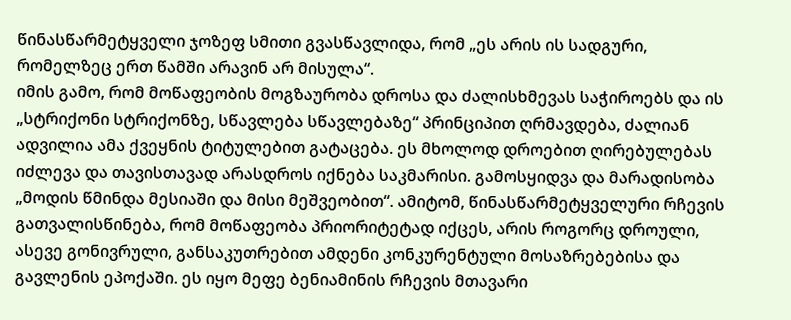წინასწარმეტყველი ჯოზეფ სმითი გვასწავლიდა, რომ „ეს არის ის სადგური, რომელზეც ერთ წამში არავინ არ მისულა“.
იმის გამო, რომ მოწაფეობის მოგზაურობა დროსა და ძალისხმევას საჭიროებს და ის „სტრიქონი სტრიქონზე, სწავლება სწავლებაზე“ პრინციპით ღრმავდება, ძალიან ადვილია ამა ქვეყნის ტიტულებით გატაცება. ეს მხოლოდ დროებით ღირებულებას იძლევა და თავისთავად არასდროს იქნება საკმარისი. გამოსყიდვა და მარადისობა „მოდის წმინდა მესიაში და მისი მეშვეობით“. ამიტომ, წინასწარმეტყველური რჩევის გათვალისწინება, რომ მოწაფეობა პრიორიტეტად იქცეს, არის როგორც დროული, ასევე გონივრული, განსაკუთრებით ამდენი კონკურენტული მოსაზრებებისა და გავლენის ეპოქაში. ეს იყო მეფე ბენიამინის რჩევის მთავარი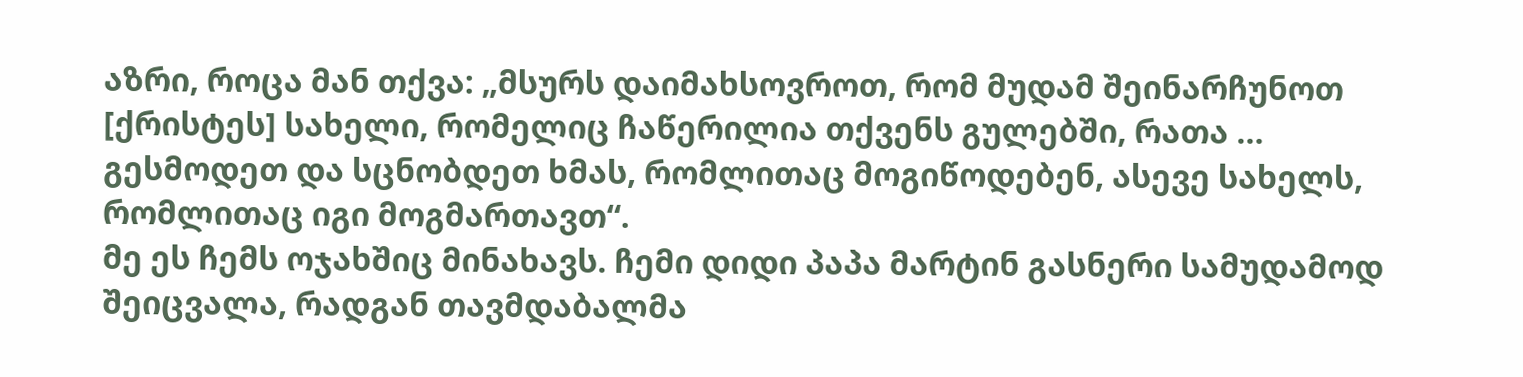აზრი, როცა მან თქვა: „მსურს დაიმახსოვროთ, რომ მუდამ შეინარჩუნოთ [ქრისტეს] სახელი, რომელიც ჩაწერილია თქვენს გულებში, რათა … გესმოდეთ და სცნობდეთ ხმას, რომლითაც მოგიწოდებენ, ასევე სახელს, რომლითაც იგი მოგმართავთ“.
მე ეს ჩემს ოჯახშიც მინახავს. ჩემი დიდი პაპა მარტინ გასნერი სამუდამოდ შეიცვალა, რადგან თავმდაბალმა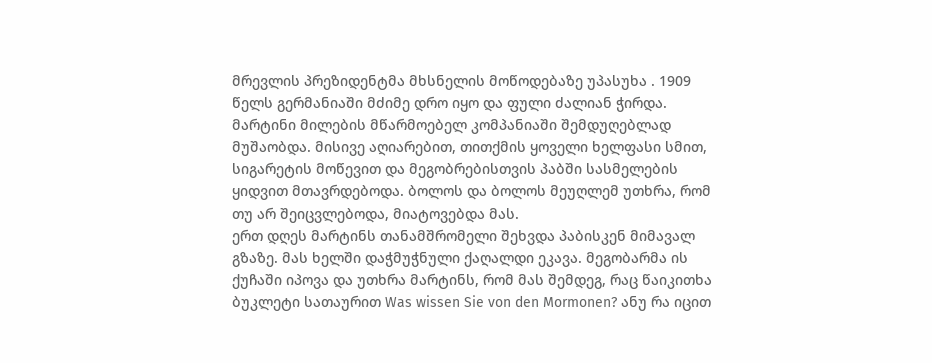მრევლის პრეზიდენტმა მხსნელის მოწოდებაზე უპასუხა . 1909 წელს გერმანიაში მძიმე დრო იყო და ფული ძალიან ჭირდა. მარტინი მილების მწარმოებელ კომპანიაში შემდუღებლად მუშაობდა. მისივე აღიარებით, თითქმის ყოველი ხელფასი სმით, სიგარეტის მოწევით და მეგობრებისთვის პაბში სასმელების ყიდვით მთავრდებოდა. ბოლოს და ბოლოს მეუღლემ უთხრა, რომ თუ არ შეიცვლებოდა, მიატოვებდა მას.
ერთ დღეს მარტინს თანამშრომელი შეხვდა პაბისკენ მიმავალ გზაზე. მას ხელში დაჭმუჭნული ქაღალდი ეკავა. მეგობარმა ის ქუჩაში იპოვა და უთხრა მარტინს, რომ მას შემდეგ, რაც წაიკითხა ბუკლეტი სათაურით Was wissen Sie von den Mormonen? ანუ რა იცით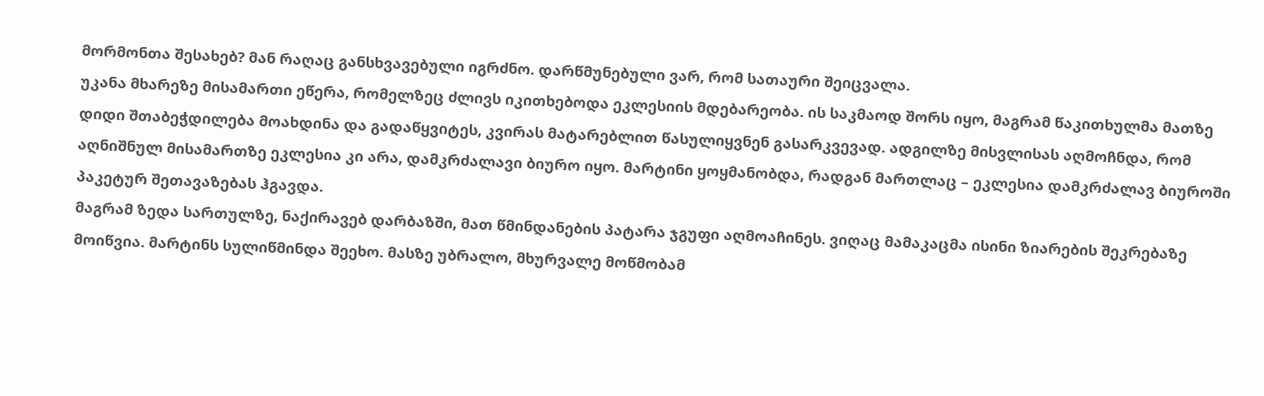მორმონთა შესახებ? მან რაღაც განსხვავებული იგრძნო. დარწმუნებული ვარ, რომ სათაური შეიცვალა.
უკანა მხარეზე მისამართი ეწერა, რომელზეც ძლივს იკითხებოდა ეკლესიის მდებარეობა. ის საკმაოდ შორს იყო, მაგრამ წაკითხულმა მათზე დიდი შთაბეჭდილება მოახდინა და გადაწყვიტეს, კვირას მატარებლით წასულიყვნენ გასარკვევად. ადგილზე მისვლისას აღმოჩნდა, რომ აღნიშნულ მისამართზე ეკლესია კი არა, დამკრძალავი ბიურო იყო. მარტინი ყოყმანობდა, რადგან მართლაც – ეკლესია დამკრძალავ ბიუროში პაკეტურ შეთავაზებას ჰგავდა.
მაგრამ ზედა სართულზე, ნაქირავებ დარბაზში, მათ წმინდანების პატარა ჯგუფი აღმოაჩინეს. ვიღაც მამაკაცმა ისინი ზიარების შეკრებაზე მოიწვია. მარტინს სულიწმინდა შეეხო. მასზე უბრალო, მხურვალე მოწმობამ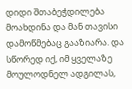დიდი შთაბეჭდილება მოახდინა და მან თავისი დამოწმებაც გააზიარა. და სწორედ იქ, იმ ყველაზე მოულოდნელ ადგილას,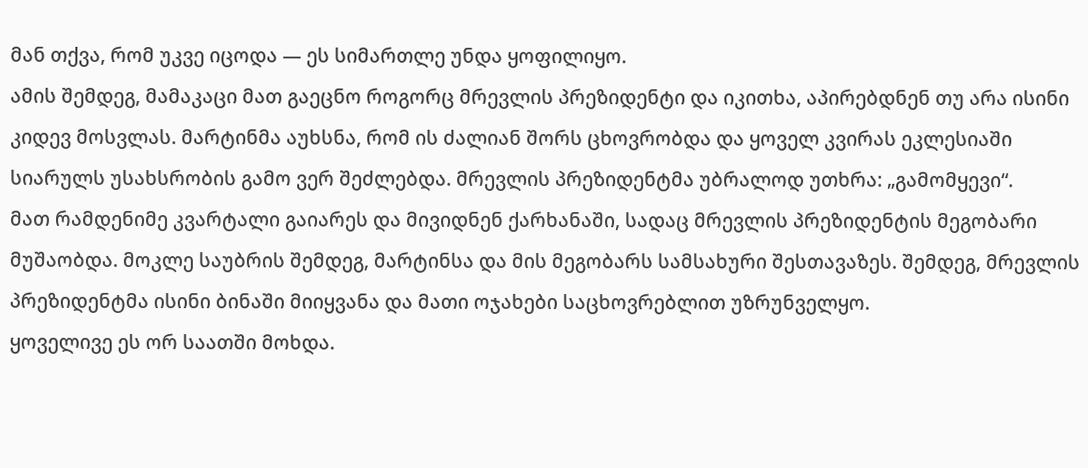მან თქვა, რომ უკვე იცოდა — ეს სიმართლე უნდა ყოფილიყო.
ამის შემდეგ, მამაკაცი მათ გაეცნო როგორც მრევლის პრეზიდენტი და იკითხა, აპირებდნენ თუ არა ისინი კიდევ მოსვლას. მარტინმა აუხსნა, რომ ის ძალიან შორს ცხოვრობდა და ყოველ კვირას ეკლესიაში სიარულს უსახსრობის გამო ვერ შეძლებდა. მრევლის პრეზიდენტმა უბრალოდ უთხრა: „გამომყევი“.
მათ რამდენიმე კვარტალი გაიარეს და მივიდნენ ქარხანაში, სადაც მრევლის პრეზიდენტის მეგობარი მუშაობდა. მოკლე საუბრის შემდეგ, მარტინსა და მის მეგობარს სამსახური შესთავაზეს. შემდეგ, მრევლის პრეზიდენტმა ისინი ბინაში მიიყვანა და მათი ოჯახები საცხოვრებლით უზრუნველყო.
ყოველივე ეს ორ საათში მოხდა.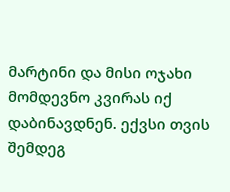მარტინი და მისი ოჯახი მომდევნო კვირას იქ დაბინავდნენ. ექვსი თვის შემდეგ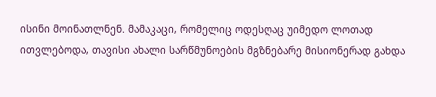ისინი მოინათლნენ. მამაკაცი, რომელიც ოდესღაც უიმედო ლოთად ითვლებოდა, თავისი ახალი სარწმუნოების მგზნებარე მისიონერად გახდა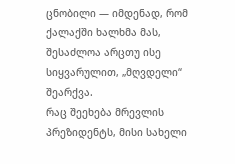ცნობილი — იმდენად, რომ ქალაქში ხალხმა მას, შესაძლოა არცთუ ისე სიყვარულით, „მღვდელი“ შეარქვა.
რაც შეეხება მრევლის პრეზიდენტს, მისი სახელი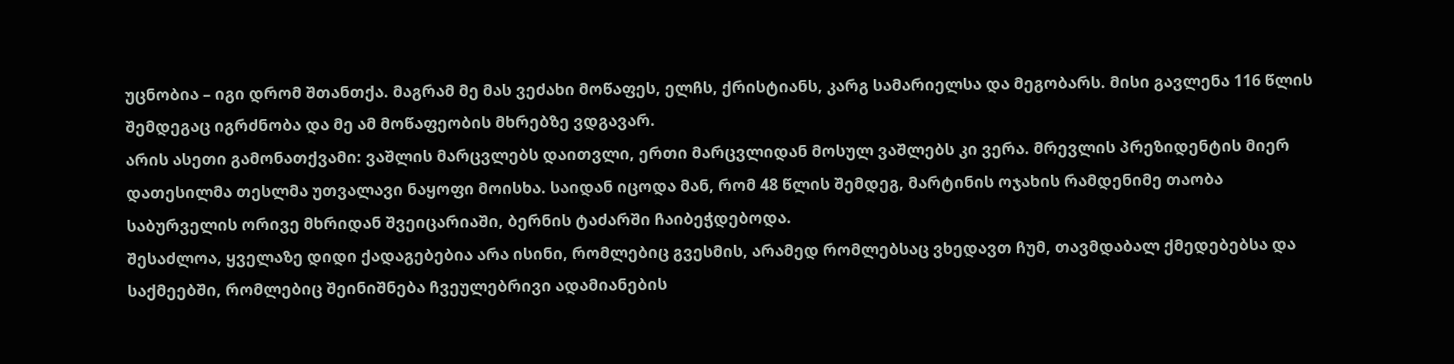უცნობია – იგი დრომ შთანთქა. მაგრამ მე მას ვეძახი მოწაფეს, ელჩს, ქრისტიანს, კარგ სამარიელსა და მეგობარს. მისი გავლენა 116 წლის შემდეგაც იგრძნობა და მე ამ მოწაფეობის მხრებზე ვდგავარ.
არის ასეთი გამონათქვამი: ვაშლის მარცვლებს დაითვლი, ერთი მარცვლიდან მოსულ ვაშლებს კი ვერა. მრევლის პრეზიდენტის მიერ დათესილმა თესლმა უთვალავი ნაყოფი მოისხა. საიდან იცოდა მან, რომ 48 წლის შემდეგ, მარტინის ოჯახის რამდენიმე თაობა საბურველის ორივე მხრიდან შვეიცარიაში, ბერნის ტაძარში ჩაიბეჭდებოდა.
შესაძლოა, ყველაზე დიდი ქადაგებებია არა ისინი, რომლებიც გვესმის, არამედ რომლებსაც ვხედავთ ჩუმ, თავმდაბალ ქმედებებსა და საქმეებში, რომლებიც შეინიშნება ჩვეულებრივი ადამიანების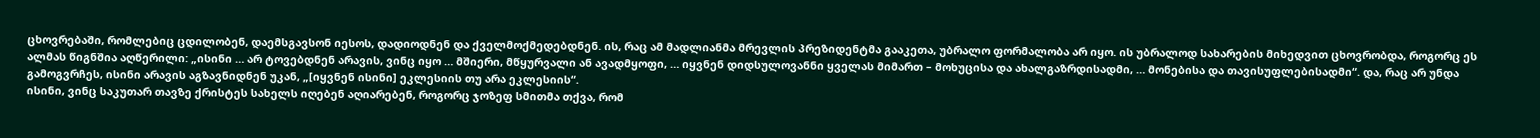ცხოვრებაში, რომლებიც ცდილობენ, დაემსგავსონ იესოს, დადიოდნენ და ქველმოქმედებდნენ. ის, რაც ამ მადლიანმა მრევლის პრეზიდენტმა გააკეთა, უბრალო ფორმალობა არ იყო. ის უბრალოდ სახარების მიხედვით ცხოვრობდა, როგორც ეს ალმას წიგნშია აღწერილი: „ისინი … არ ტოვებდნენ არავის, ვინც იყო … მშიერი, მწყურვალი ან ავადმყოფი, … იყვნენ დიდსულოვანნი ყველას მიმართ – მოხუცისა და ახალგაზრდისადმი, … მონებისა და თავისუფლებისადმი“. და, რაც არ უნდა გამოგვრჩეს, ისინი არავის აგზავნიდნენ უკან, „[იყვნენ ისინი] ეკლესიის თუ არა ეკლესიის“.
ისინი, ვინც საკუთარ თავზე ქრისტეს სახელს იღებენ აღიარებენ, როგორც ჯოზეფ სმითმა თქვა, რომ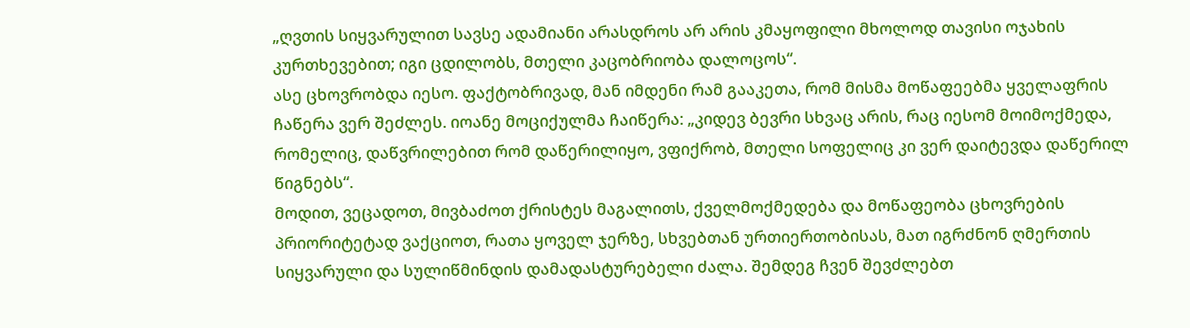„ღვთის სიყვარულით სავსე ადამიანი არასდროს არ არის კმაყოფილი მხოლოდ თავისი ოჯახის კურთხევებით; იგი ცდილობს, მთელი კაცობრიობა დალოცოს“.
ასე ცხოვრობდა იესო. ფაქტობრივად, მან იმდენი რამ გააკეთა, რომ მისმა მოწაფეებმა ყველაფრის ჩაწერა ვერ შეძლეს. იოანე მოციქულმა ჩაიწერა: „კიდევ ბევრი სხვაც არის, რაც იესომ მოიმოქმედა, რომელიც, დაწვრილებით რომ დაწერილიყო, ვფიქრობ, მთელი სოფელიც კი ვერ დაიტევდა დაწერილ წიგნებს“.
მოდით, ვეცადოთ, მივბაძოთ ქრისტეს მაგალითს, ქველმოქმედება და მოწაფეობა ცხოვრების პრიორიტეტად ვაქციოთ, რათა ყოველ ჯერზე, სხვებთან ურთიერთობისას, მათ იგრძნონ ღმერთის სიყვარული და სულიწმინდის დამადასტურებელი ძალა. შემდეგ ჩვენ შევძლებთ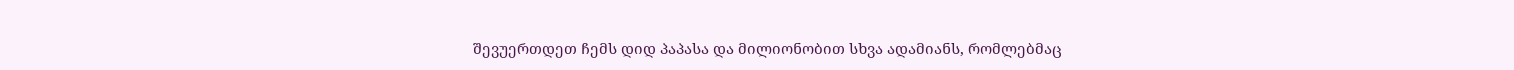შევუერთდეთ ჩემს დიდ პაპასა და მილიონობით სხვა ადამიანს, რომლებმაც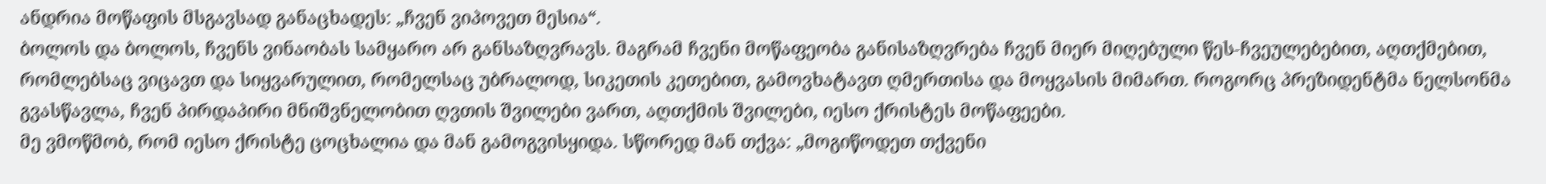ანდრია მოწაფის მსგავსად განაცხადეს: „ჩვენ ვიპოვეთ მესია“.
ბოლოს და ბოლოს, ჩვენს ვინაობას სამყარო არ განსაზღვრავს. მაგრამ ჩვენი მოწაფეობა განისაზღვრება ჩვენ მიერ მიღებული წეს-ჩვეულებებით, აღთქმებით, რომლებსაც ვიცავთ და სიყვარულით, რომელსაც უბრალოდ, სიკეთის კეთებით, გამოვხატავთ ღმერთისა და მოყვასის მიმართ. როგორც პრეზიდენტმა ნელსონმა გვასწავლა, ჩვენ პირდაპირი მნიშვნელობით ღვთის შვილები ვართ, აღთქმის შვილები, იესო ქრისტეს მოწაფეები.
მე ვმოწმობ, რომ იესო ქრისტე ცოცხალია და მან გამოგვისყიდა. სწორედ მან თქვა: „მოგიწოდეთ თქვენი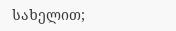სახელით;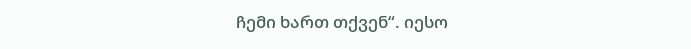ჩემი ხართ თქვენ“. იესო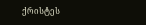ქრისტეს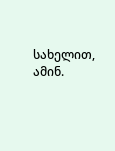სახელით, ამინ.